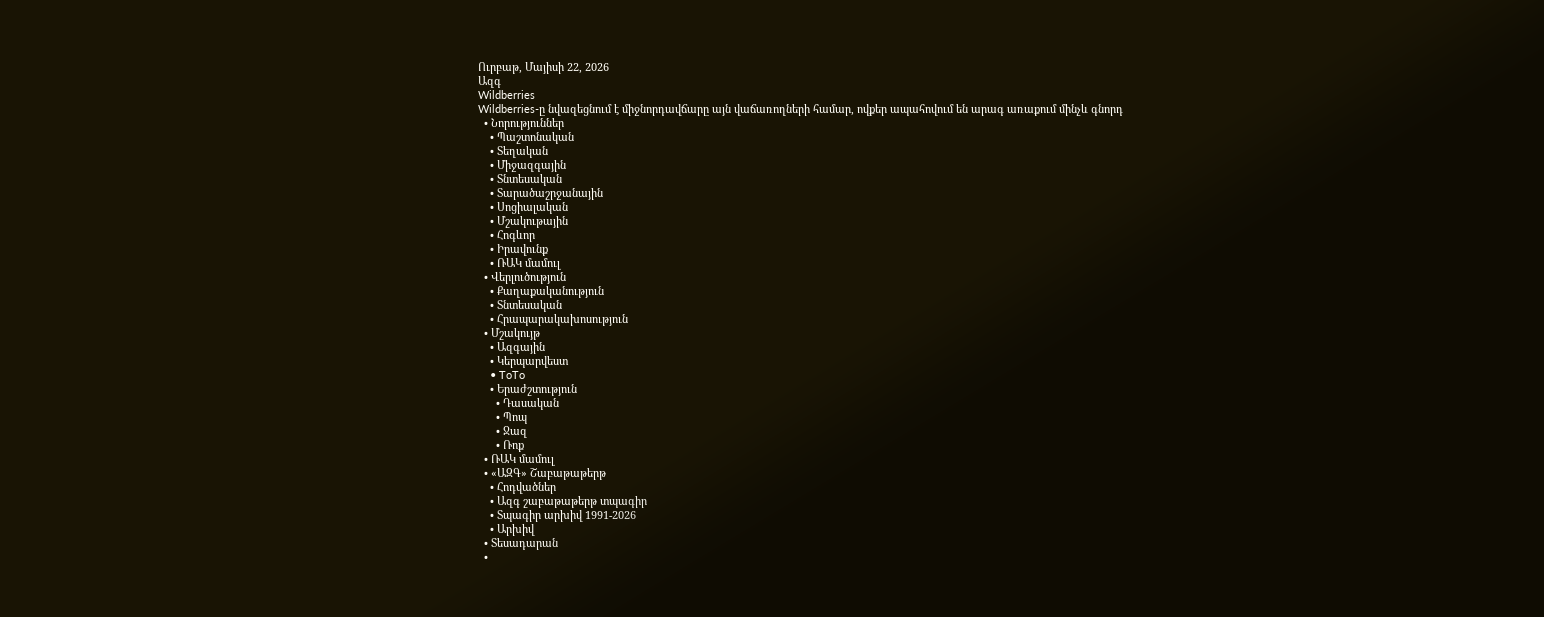Ուրբաթ, Մայիսի 22, 2026
Ազգ
Wildberries
Wildberries-ը նվազեցնում է միջնորդավճարը այն վաճառողների համար, ովքեր ապահովում են արագ առաքում մինչև գնորդ
  • Նորություններ
    • Պաշտոնական
    • Տեղական
    • Միջազգային
    • Տնտեսական
    • Տարածաշրջանային
    • Սոցիալական
    • Մշակութային
    • Հոգևոր
    • Իրավունք
    • ՌԱԿ մամուլ
  • Վերլուծություն
    • Քաղաքականություն
    • Տնտեսական
    • Հրապարակախոսություն
  • Մշակույթ
    • Ազգային
    • Կերպարվեստ
    • ToTo
    • Երաժշտություն
      • Դասական
      • Պոպ
      • Ջազ
      • Ռոք
  • ՌԱԿ մամուլ
  • «ԱԶԳ» Շաբաթաթերթ
    • Հոդվածներ
    • Ազգ շաբաթաթերթ տպագիր
    • Տպագիր արխիվ 1991-2026
    • Արխիվ
  • Տեսադարան
  •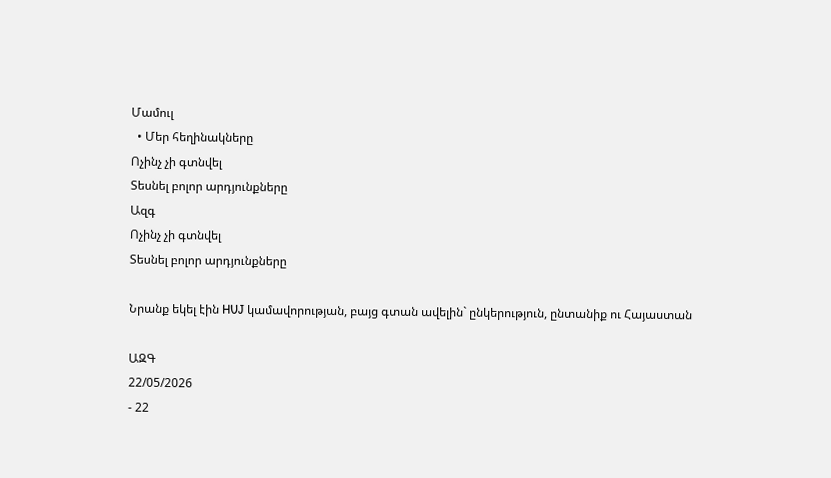Մամուլ
  • Մեր հեղինակները
Ոչինչ չի գտնվել
Տեսնել բոլոր արդյունքները
Ազգ
Ոչինչ չի գտնվել
Տեսնել բոլոր արդյունքները

Նրանք եկել էին HUJ կամավորության, բայց գտան ավելին` ընկերություն, ընտանիք ու Հայաստան

ԱԶԳ
22/05/2026
- 22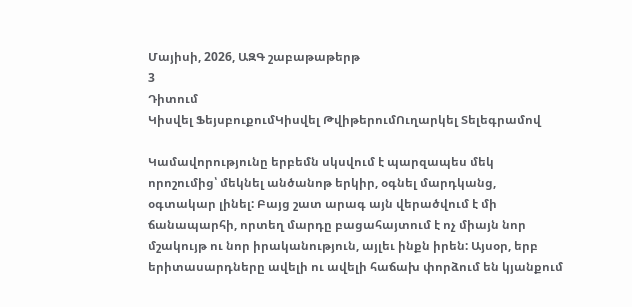Մայիսի, 2026, ԱԶԳ շաբաթաթերթ
3
Դիտում
Կիսվել ՖեյսբուքումԿիսվել ԹվիթերումՈւղարկել Տելեգրամով

Կամավորությունը երբեմն սկսվում է պարզապես մեկ որոշումից՝ մեկնել անծանոթ երկիր, օգնել մարդկանց, օգտակար լինել: Բայց շատ արագ այն վերածվում է մի ճանապարհի, որտեղ մարդը բացահայտում է ոչ միայն նոր մշակույթ ու նոր իրականություն, այլեւ ինքն իրեն: Այսօր, երբ երիտասարդները ավելի ու ավելի հաճախ փորձում են կյանքում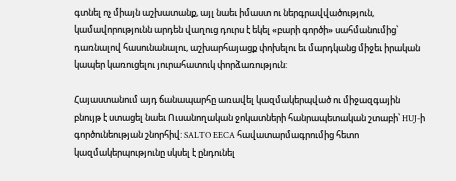գտնել ոչ միայն աշխատանք, այլ նաեւ իմաստ ու ներգրավվածություն, կամավորությունն արդեն վաղուց դուրս է եկել «բարի գործի» սահմանումից՝ դառնալով հասունանալու, աշխարհայացք փոխելու եւ մարդկանց միջեւ իրական կապեր կառուցելու յուրահատուկ փորձառություն:

Հայաստանում այդ ճանապարհը առավել կազմակերպված ու միջազգային բնույթ է ստացել նաեւ Ուսանողական ջոկատների հանրապետական շտաբի՝ HUJ-ի գործունեության շնորհիվ: SALTO EECA հավատարմագրումից հետո կազմակերպությունը սկսել է ընդունել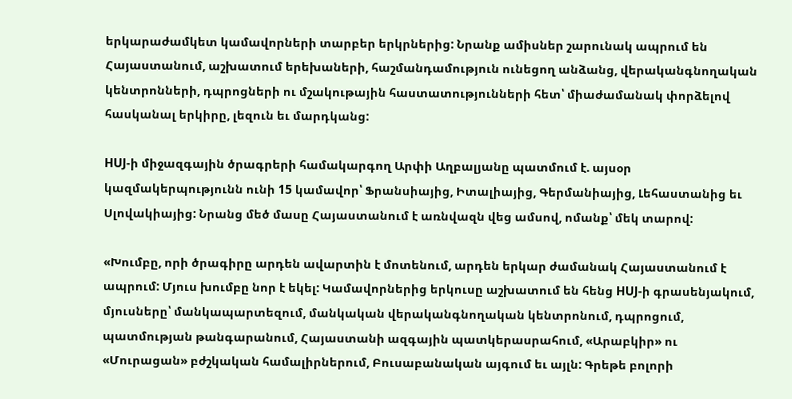երկարաժամկետ կամավորների տարբեր երկրներից: Նրանք ամիսներ շարունակ ապրում են Հայաստանում, աշխատում երեխաների, հաշմանդամություն ունեցող անձանց, վերականգնողական կենտրոնների, դպրոցների ու մշակութային հաստատությունների հետ՝ միաժամանակ փորձելով հասկանալ երկիրը, լեզուն եւ մարդկանց:

HUJ-ի միջազգային ծրագրերի համակարգող Արփի Աղբալյանը պատմում է. այսօր կազմակերպությունն ունի 15 կամավոր՝ Ֆրանսիայից, Իտալիայից, Գերմանիայից, Լեհաստանից եւ Սլովակիայից: Նրանց մեծ մասը Հայաստանում է առնվազն վեց ամսով, ոմանք՝ մեկ տարով:

«Խումբը, որի ծրագիրը արդեն ավարտին է մոտենում, արդեն երկար ժամանակ Հայաստանում է ապրում: Մյուս խումբը նոր է եկել: Կամավորներից երկուսը աշխատում են հենց HUJ-ի գրասենյակում, մյուսները՝ մանկապարտեզում, մանկական վերականգնողական կենտրոնում, դպրոցում, պատմության թանգարանում, Հայաստանի ազգային պատկերասրահում, «Արաբկիր» ու «Մուրացան» բժշկական համալիրներում, Բուսաբանական այգում եւ այլն: Գրեթե բոլորի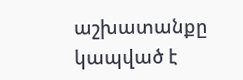աշխատանքը կապված է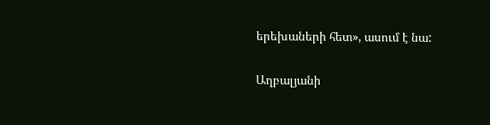երեխաների հետ», ասում է նա:

Աղբալյանի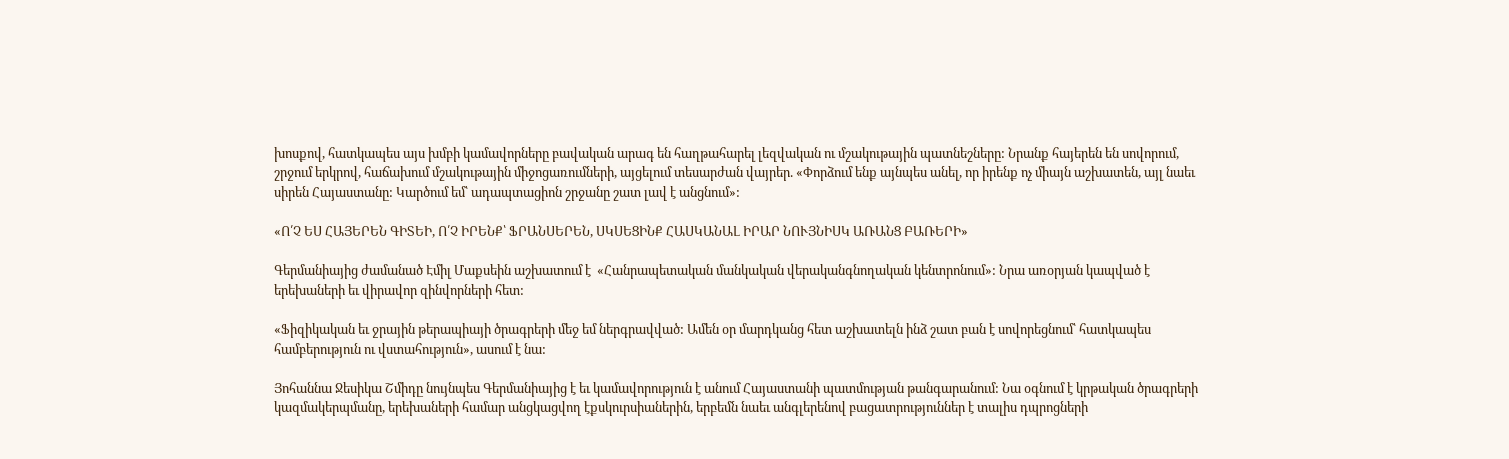խոսքով, հատկապես այս խմբի կամավորները բավական արագ են հաղթահարել լեզվական ու մշակութային պատնեշները: Նրանք հայերեն են սովորում, շրջում երկրով, հաճախում մշակութային միջոցառումների, այցելում տեսարժան վայրեր. «Փորձում ենք այնպես անել, որ իրենք ոչ միայն աշխատեն, այլ նաեւ սիրեն Հայաստանը: Կարծում եմ՝ ադապտացիոն շրջանը շատ լավ է անցնում»:

«Ո՛Չ ԵՍ ՀԱՅԵՐԵՆ ԳԻՏԵԻ, Ո՛Չ ԻՐԵՆՔ՝ ՖՐԱՆՍԵՐԵՆ, ՍԿՍԵՑԻՆՔ ՀԱՍԿԱՆԱԼ ԻՐԱՐ ՆՈՒՅՆԻՍԿ ԱՌԱՆՑ ԲԱՌԵՐԻ»

Գերմանիայից ժամանած Էմիլ Մաքսեին աշխատում է  «Հանրապետական մանկական վերականգնողական կենտրոնում»: Նրա առօրյան կապված է երեխաների եւ վիրավոր զինվորների հետ:

«Ֆիզիկական եւ ջրային թերապիայի ծրագրերի մեջ եմ ներգրավված: Ամեն օր մարդկանց հետ աշխատելն ինձ շատ բան է սովորեցնում՝ հատկապես համբերություն ու վստահություն», ասում է նա:

Յոհաննա Ջեսիկա Շմիդը նույնպես Գերմանիայից է եւ կամավորություն է անում Հայաստանի պատմության թանգարանում: Նա օգնում է կրթական ծրագրերի կազմակերպմանը, երեխաների համար անցկացվող էքսկուրսիաներին, երբեմն նաեւ անգլերենով բացատրություններ է տալիս դպրոցների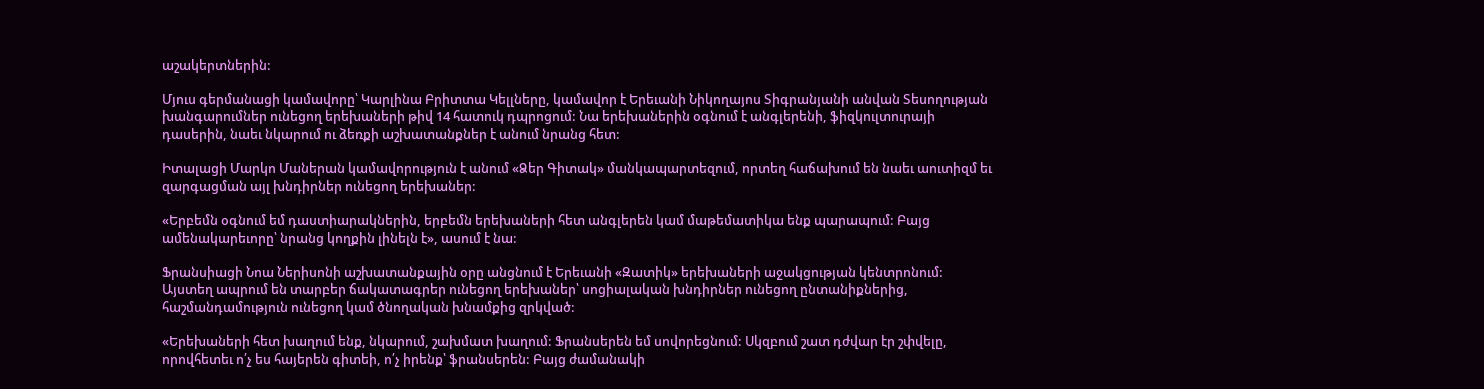աշակերտներին:

Մյուս գերմանացի կամավորը՝ Կարլինա Բրիտտա Կելլները, կամավոր է Երեւանի Նիկողայոս Տիգրանյանի անվան Տեսողության խանգարումներ ունեցող երեխաների թիվ 14 հատուկ դպրոցում: Նա երեխաներին օգնում է անգլերենի, ֆիզկուլտուրայի դասերին, նաեւ նկարում ու ձեռքի աշխատանքներ է անում նրանց հետ:

Իտալացի Մարկո Մաներան կամավորություն է անում «Ձեր Գիտակ» մանկապարտեզում, որտեղ հաճախում են նաեւ աուտիզմ եւ զարգացման այլ խնդիրներ ունեցող երեխաներ:

«Երբեմն օգնում եմ դաստիարակներին, երբեմն երեխաների հետ անգլերեն կամ մաթեմատիկա ենք պարապում: Բայց ամենակարեւորը՝ նրանց կողքին լինելն է», ասում է նա:

Ֆրանսիացի Նոա Ներիսոնի աշխատանքային օրը անցնում է Երեւանի «Զատիկ» երեխաների աջակցության կենտրոնում: Այստեղ ապրում են տարբեր ճակատագրեր ունեցող երեխաներ՝ սոցիալական խնդիրներ ունեցող ընտանիքներից, հաշմանդամություն ունեցող կամ ծնողական խնամքից զրկված:

«Երեխաների հետ խաղում ենք, նկարում, շախմատ խաղում: Ֆրանսերեն եմ սովորեցնում: Սկզբում շատ դժվար էր շփվելը, որովհետեւ ո՛չ ես հայերեն գիտեի, ո՛չ իրենք՝ ֆրանսերեն: Բայց ժամանակի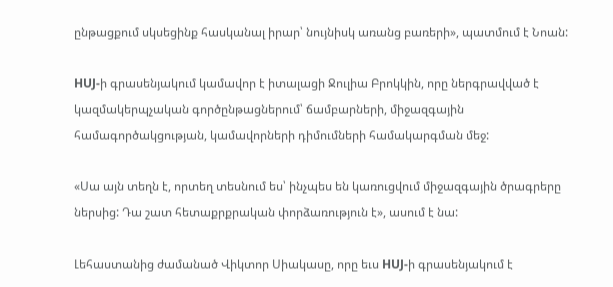ընթացքում սկսեցինք հասկանալ իրար՝ նույնիսկ առանց բառերի», պատմում է Նոան:

HUJ-ի գրասենյակում կամավոր է իտալացի Ջուլիա Բրոկկին, որը ներգրավված է կազմակերպչական գործընթացներում՝ ճամբարների, միջազգային համագործակցության, կամավորների դիմումների համակարգման մեջ:

«Սա այն տեղն է, որտեղ տեսնում ես՝ ինչպես են կառուցվում միջազգային ծրագրերը ներսից: Դա շատ հետաքրքրական փորձառություն է», ասում է նա:

Լեհաստանից ժամանած Վիկտոր Սիակասը, որը եւս HUJ-ի գրասենյակում է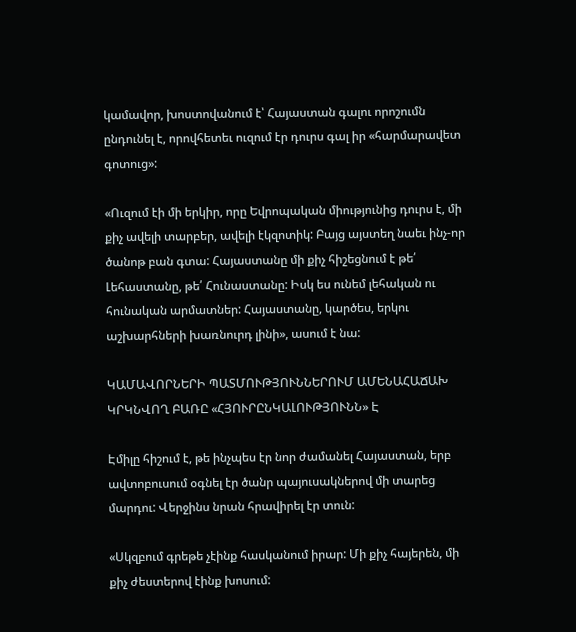կամավոր, խոստովանում է՝ Հայաստան գալու որոշումն ընդունել է, որովհետեւ ուզում էր դուրս գալ իր «հարմարավետ գոտուց»:

«Ուզում էի մի երկիր, որը Եվրոպական միությունից դուրս է, մի քիչ ավելի տարբեր, ավելի էկզոտիկ: Բայց այստեղ նաեւ ինչ-որ ծանոթ բան գտա: Հայաստանը մի քիչ հիշեցնում է թե՛ Լեհաստանը, թե՛ Հունաստանը: Իսկ ես ունեմ լեհական ու հունական արմատներ: Հայաստանը, կարծես, երկու աշխարհների խառնուրդ լինի», ասում է նա:

ԿԱՄԱՎՈՐՆԵՐԻ ՊԱՏՄՈՒԹՅՈՒՆՆԵՐՈՒՄ ԱՄԵՆԱՀԱՃԱԽ ԿՐԿՆՎՈՂ ԲԱՌԸ «ՀՅՈՒՐԸՆԿԱԼՈՒԹՅՈՒՆՆ» Է

Էմիլը հիշում է, թե ինչպես էր նոր ժամանել Հայաստան, երբ ավտոբուսում օգնել էր ծանր պայուսակներով մի տարեց մարդու: Վերջինս նրան հրավիրել էր տուն:

«Սկզբում գրեթե չէինք հասկանում իրար: Մի քիչ հայերեն, մի քիչ ժեստերով էինք խոսում: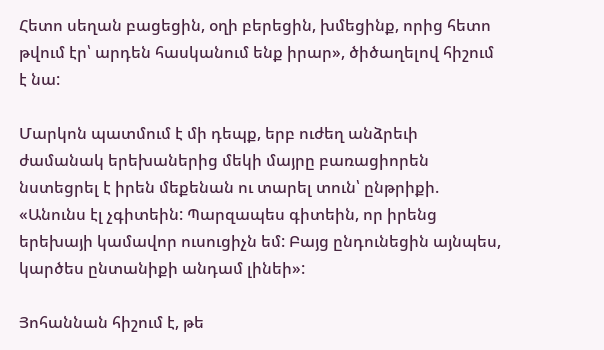Հետո սեղան բացեցին, օղի բերեցին, խմեցինք, որից հետո թվում էր՝ արդեն հասկանում ենք իրար», ծիծաղելով հիշում է նա:

Մարկոն պատմում է մի դեպք, երբ ուժեղ անձրեւի ժամանակ երեխաներից մեկի մայրը բառացիորեն նստեցրել է իրեն մեքենան ու տարել տուն՝ ընթրիքի. «Անունս էլ չգիտեին: Պարզապես գիտեին, որ իրենց երեխայի կամավոր ուսուցիչն եմ: Բայց ընդունեցին այնպես, կարծես ընտանիքի անդամ լինեի»:

Յոհաննան հիշում է, թե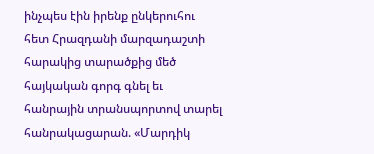ինչպես էին իրենք ընկերուհու հետ Հրազդանի մարզադաշտի հարակից տարածքից մեծ հայկական գորգ գնել եւ հանրային տրանսպորտով տարել հանրակացարան. «Մարդիկ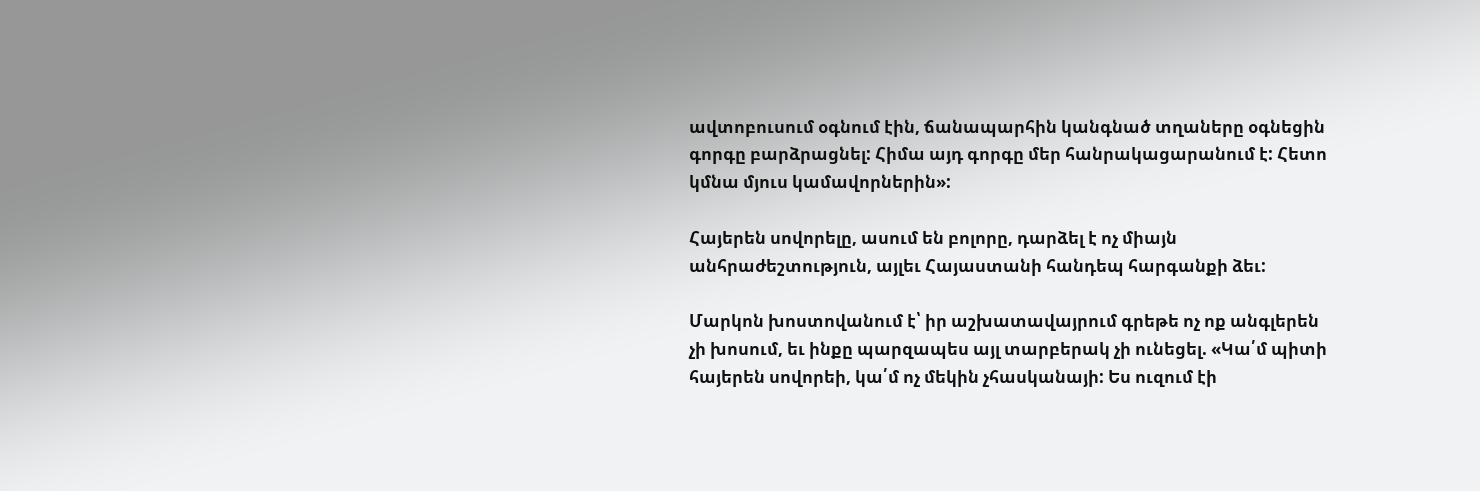ավտոբուսում օգնում էին, ճանապարհին կանգնած տղաները օգնեցին գորգը բարձրացնել: Հիմա այդ գորգը մեր հանրակացարանում է: Հետո կմնա մյուս կամավորներին»:

Հայերեն սովորելը, ասում են բոլորը, դարձել է ոչ միայն անհրաժեշտություն, այլեւ Հայաստանի հանդեպ հարգանքի ձեւ:

Մարկոն խոստովանում է՝ իր աշխատավայրում գրեթե ոչ ոք անգլերեն չի խոսում, եւ ինքը պարզապես այլ տարբերակ չի ունեցել. «Կա՛մ պիտի հայերեն սովորեի, կա՛մ ոչ մեկին չհասկանայի: Ես ուզում էի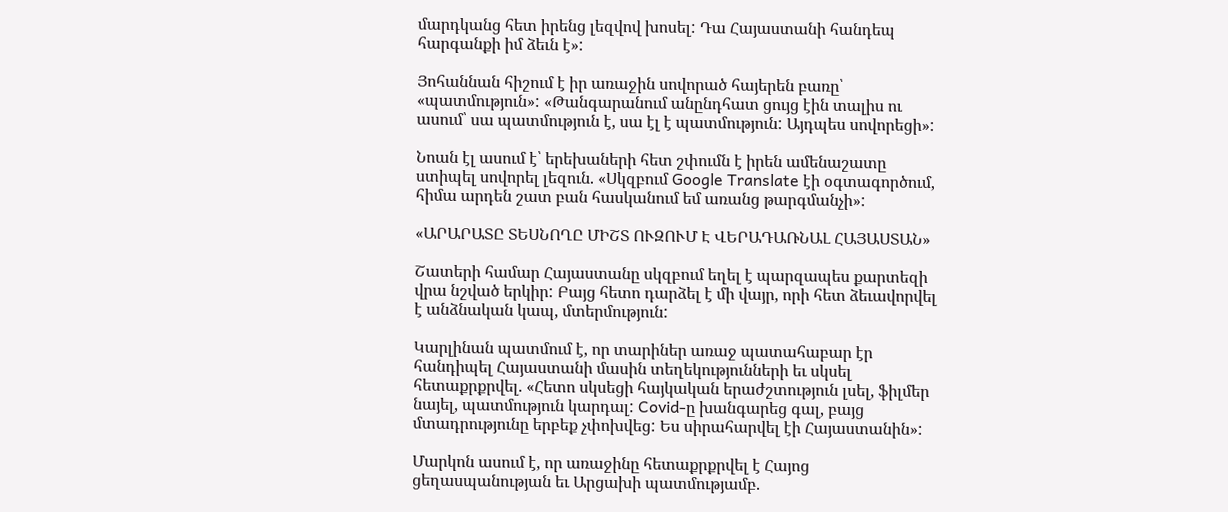մարդկանց հետ իրենց լեզվով խոսել: Դա Հայաստանի հանդեպ հարգանքի իմ ձեւն է»:

Յոհաննան հիշում է իր առաջին սովորած հայերեն բառը՝ «պատմություն»: «Թանգարանում անընդհատ ցույց էին տալիս ու ասում՝ սա պատմություն է, սա էլ է պատմություն: Այդպես սովորեցի»:

Նոան էլ ասում է՝ երեխաների հետ շփումն է իրեն ամենաշատը ստիպել սովորել լեզուն. «Սկզբում Google Translate էի օգտագործում, հիմա արդեն շատ բան հասկանում եմ առանց թարգմանչի»:

«ԱՐԱՐԱՏԸ ՏԵՍՆՈՂԸ ՄԻՇՏ ՈՒԶՈՒՄ Է ՎԵՐԱԴԱՌՆԱԼ ՀԱՅԱՍՏԱՆ»

Շատերի համար Հայաստանը սկզբում եղել է պարզապես քարտեզի վրա նշված երկիր: Բայց հետո դարձել է մի վայր, որի հետ ձեւավորվել է անձնական կապ, մտերմություն:

Կարլինան պատմում է, որ տարիներ առաջ պատահաբար էր հանդիպել Հայաստանի մասին տեղեկությունների եւ սկսել հետաքրքրվել. «Հետո սկսեցի հայկական երաժշտություն լսել, ֆիլմեր նայել, պատմություն կարդալ: Covid-ը խանգարեց գալ, բայց մտադրությունը երբեք չփոխվեց: Ես սիրահարվել էի Հայաստանին»:

Մարկոն ասում է, որ առաջինը հետաքրքրվել է Հայոց ցեղասպանության եւ Արցախի պատմությամբ.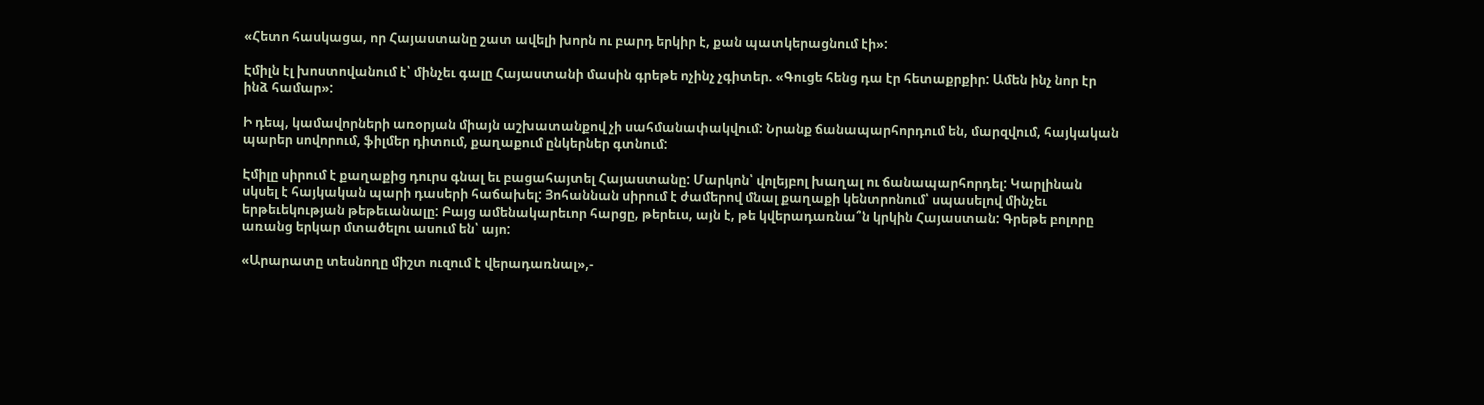«Հետո հասկացա, որ Հայաստանը շատ ավելի խորն ու բարդ երկիր է, քան պատկերացնում էի»:

Էմիլն էլ խոստովանում է՝ մինչեւ գալը Հայաստանի մասին գրեթե ոչինչ չգիտեր. «Գուցե հենց դա էր հետաքրքիր: Ամեն ինչ նոր էր ինձ համար»:

Ի դեպ, կամավորների առօրյան միայն աշխատանքով չի սահմանափակվում: Նրանք ճանապարհորդում են, մարզվում, հայկական պարեր սովորում, ֆիլմեր դիտում, քաղաքում ընկերներ գտնում:

Էմիլը սիրում է քաղաքից դուրս գնալ եւ բացահայտել Հայաստանը: Մարկոն՝ վոլեյբոլ խաղալ ու ճանապարհորդել: Կարլինան սկսել է հայկական պարի դասերի հաճախել: Յոհաննան սիրում է ժամերով մնալ քաղաքի կենտրոնում՝ սպասելով մինչեւ երթեւեկության թեթեւանալը: Բայց ամենակարեւոր հարցը, թերեւս, այն է, թե կվերադառնա՞ն կրկին Հայաստան: Գրեթե բոլորը առանց երկար մտածելու ասում են՝ այո:

«Արարատը տեսնողը միշտ ուզում է վերադառնալ»,-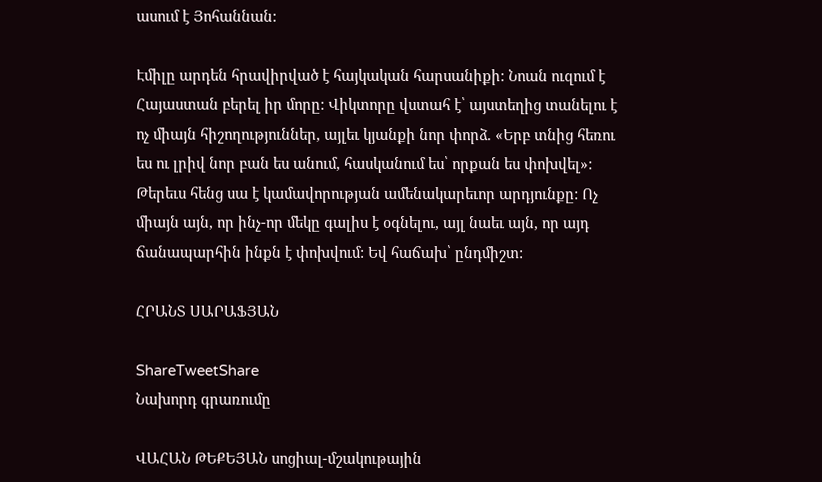ասում է Յոհաննան:

Էմիլը արդեն հրավիրված է հայկական հարսանիքի: Նոան ուզում է Հայաստան բերել իր մորը: Վիկտորը վստահ է՝ այստեղից տանելու է ոչ միայն հիշողություններ, այլեւ կյանքի նոր փորձ. «Երբ տնից հեռու ես ու լրիվ նոր բան ես անում, հասկանում ես՝ որքան ես փոխվել»:
Թերեւս հենց սա է կամավորության ամենակարեւոր արդյունքը: Ոչ միայն այն, որ ինչ-որ մեկը գալիս է օգնելու, այլ նաեւ այն, որ այդ ճանապարհին ինքն է փոխվում: Եվ հաճախ՝ ընդմիշտ:

ՀՐԱՆՏ ՍԱՐԱՖՅԱՆ

ShareTweetShare
Նախորդ գրառումը

ՎԱՀԱՆ ԹԵՔԵՅԱՆ սոցիալ-մշակութային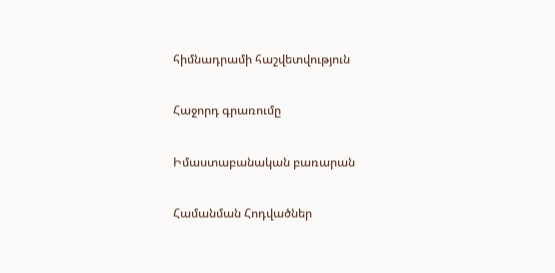հիմնադրամի հաշվետվություն

Հաջորդ գրառումը

Իմաստաբանական բառարան

Համանման Հոդվածներ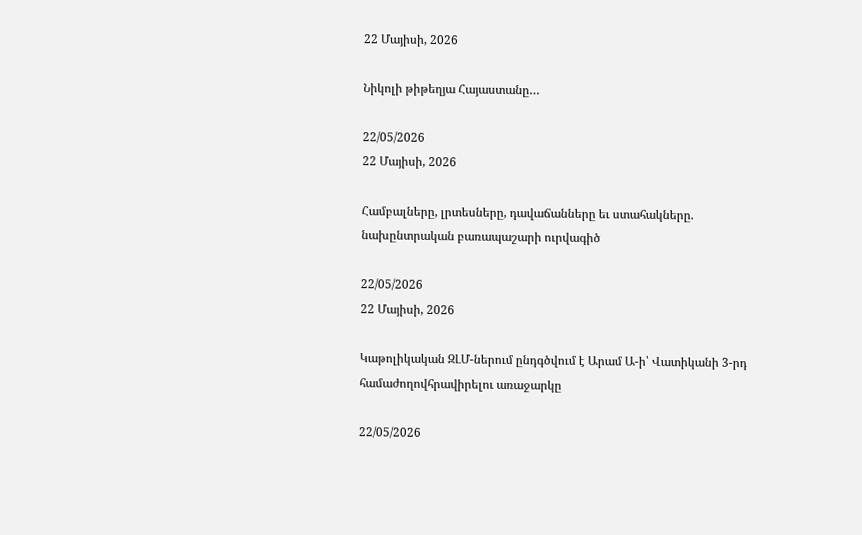22 Մայիսի, 2026

Նիկոլի թիթեղյա Հայաստանը…

22/05/2026
22 Մայիսի, 2026

Համբալները, լրտեսները, դավաճանները եւ ստահակները. նախընտրական բառապաշարի ուրվագիծ

22/05/2026
22 Մայիսի, 2026

Կաթոլիկական ԶԼՄ-ներում ընդգծվում է Արամ Ա-ի՝ Վատիկանի 3-րդ համաժողովհրավիրելու առաջարկը

22/05/2026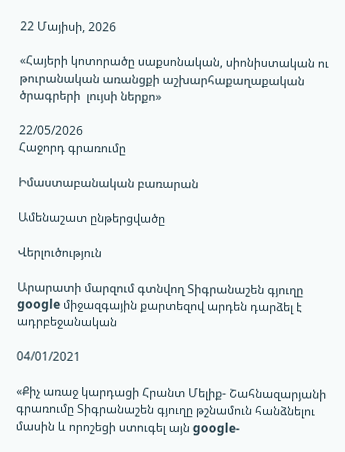22 Մայիսի, 2026

«Հայերի կոտորածը սաքսոնական, սիոնիստական ու թուրանական առանցքի աշխարհաքաղաքական ծրագրերի  լույսի ներքո»

22/05/2026
Հաջորդ գրառումը

Իմաստաբանական բառարան

Ամենաշատ ընթերցվածը

Վերլուծություն

Արարատի մարզում գտնվող Տիգրանաշեն գյուղը google միջազգային քարտեզով արդեն դարձել է ադրբեջանական

04/01/2021

«Քիչ առաջ կարդացի Հրանտ Մելիք- Շահնազարյանի գրառումը Տիգրանաշեն գյուղը թշնամուն հանձնելու մասին և որոշեցի ստուգել այն google-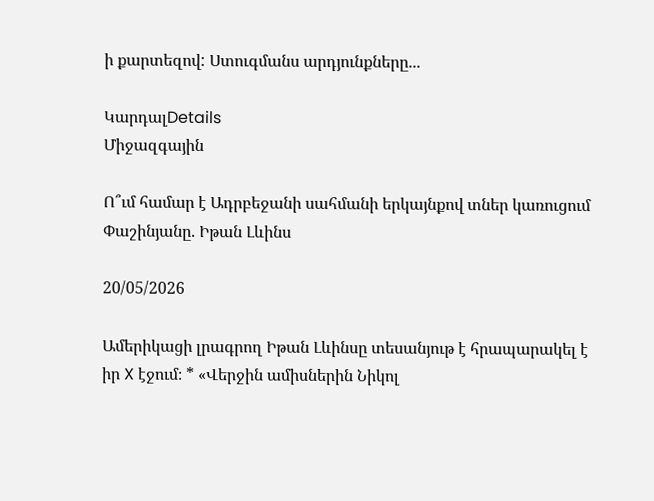ի քարտեզով: Ստուգմանս արդյունքները...

ԿարդալDetails
Միջազգային

Ո՞ւմ համար է Ադրբեջանի սահմանի երկայնքով տներ կառուցում Փաշինյանը. Իթան Լևինս

20/05/2026

Ամերիկացի լրագրող Իթան Լևինսը տեսանյութ է հրապարակել է իր X էջում։ * «Վերջին ամիսներին Նիկոլ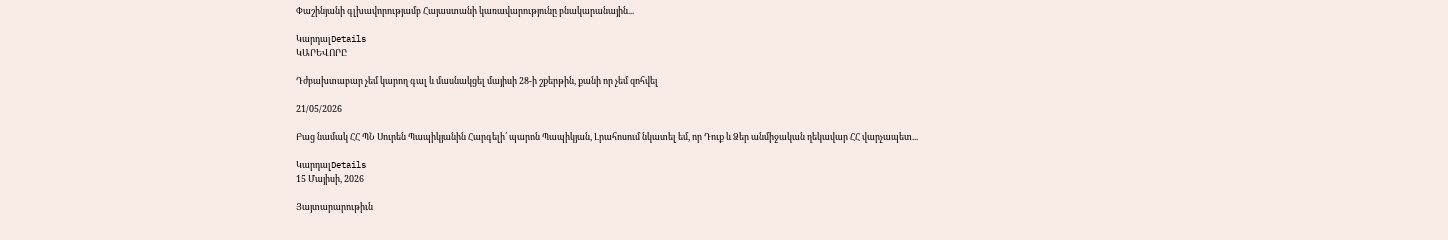Փաշինյանի գլխավորությամբ Հայաստանի կառավարությունը բնակարանային...

ԿարդալDetails
ԿԱՐԵՎՈՐԸ

Դժբախտաբար չեմ կարող գալ և մասնակցել մայիսի 28-ի շքերթին, քանի որ չեմ զոհվել

21/05/2026

Բաց նամակ ՀՀ ՊՆ Սուրեն Պապիկյանին Հարգելի՛ պարոն Պապիկյան, Լրահոսում նկատել եմ, որ Դուք և Ձեր անմիջական ղեկավար ՀՀ վարչապետ...

ԿարդալDetails
15 Մայիսի, 2026

Յայտարարութիւն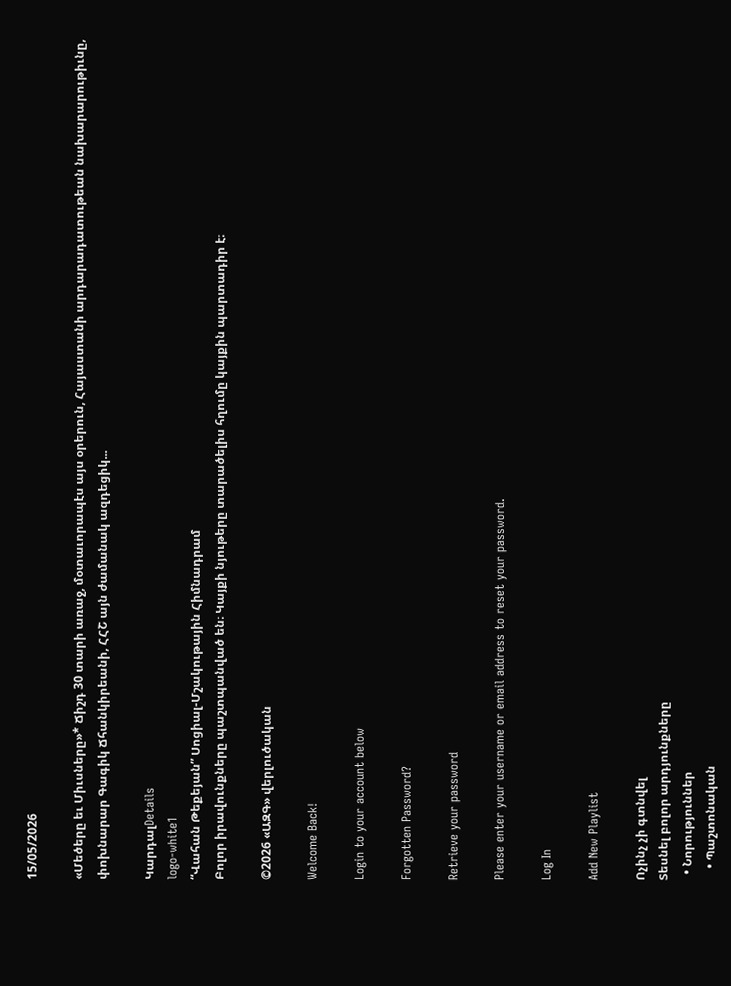15/05/2026

«Մեծերը եւ Միւսները»* Ճիշդ 30 տարի առաջ, մօտաւորապէս այս օրերուն, Հայաստանի արդարադատութեան նախարարութիւնը, փոխնարար Գագիկ Ճհանկիրեանի, ՀՀՇ այն ժամանակ ազդեցիկ...

ԿարդալDetails
logo-white1
“Վահան Թեքեյան” Սոցիալ-Մշակութային Հիմնադրամ
Բոլոր իրավունքները պաշտպանված են։ Կայքի նյութերը տարածելիս հղումը կայքին պարտադիր է։

©2026 «ԱԶԳ» վերլուծական

Welcome Back!

Login to your account below

Forgotten Password?

Retrieve your password

Please enter your username or email address to reset your password.

Log In

Add New Playlist

Ոչինչ չի գտնվել
Տեսնել բոլոր արդյունքները
  • Նորություններ
    • Պաշտոնական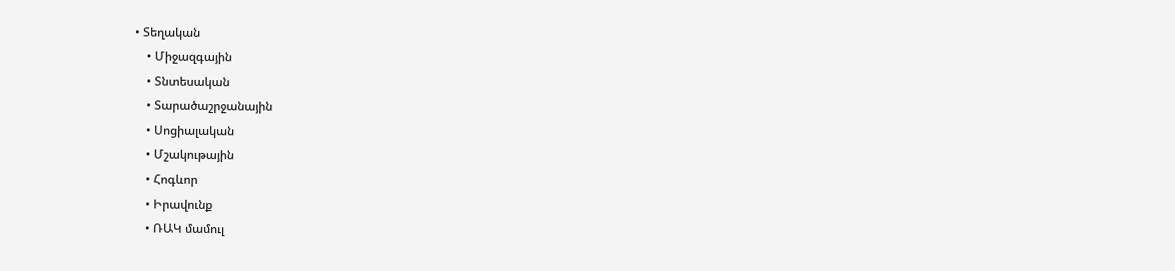• Տեղական
    • Միջազգային
    • Տնտեսական
    • Տարածաշրջանային
    • Սոցիալական
    • Մշակութային
    • Հոգևոր
    • Իրավունք
    • ՌԱԿ մամուլ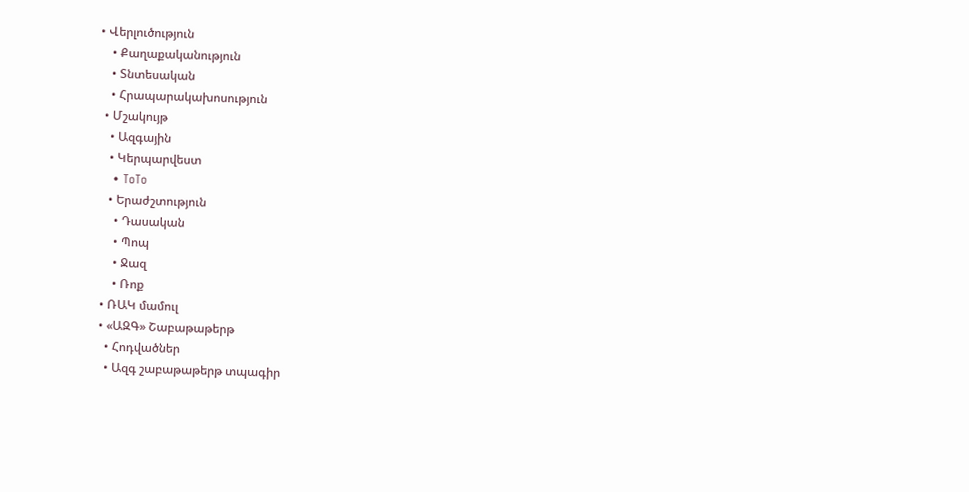• Վերլուծություն
    • Քաղաքականություն
    • Տնտեսական
    • Հրապարակախոսություն
  • Մշակույթ
    • Ազգային
    • Կերպարվեստ
    • ToTo
    • Երաժշտություն
      • Դասական
      • Պոպ
      • Ջազ
      • Ռոք
  • ՌԱԿ մամուլ
  • «ԱԶԳ» Շաբաթաթերթ
    • Հոդվածներ
    • Ազգ շաբաթաթերթ տպագիր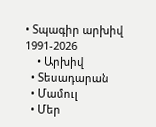• Տպագիր արխիվ 1991-2026
    • Արխիվ
  • Տեսադարան
  • Մամուլ
  • Մեր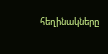հեղինակները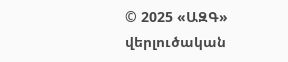© 2025 «ԱԶԳ» վերլուծական